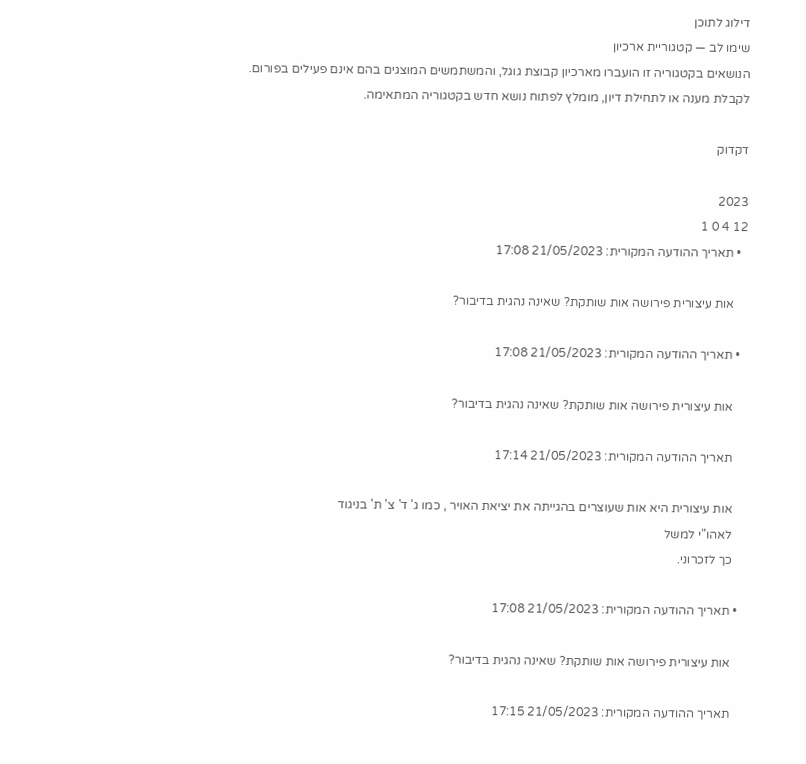דילוג לתוכן
שימו לב — קטגוריית ארכיון
הנושאים בקטגוריה זו הועברו מארכיון קבוצת גוגל, והמשתמשים המוצגים בהם אינם פעילים בפורום.
לקבלת מענה או לתחילת דיון, מומלץ לפתוח נושא חדש בקטגוריה המתאימה.

דקדוק

2023
12 4 0 1
  • תאריך ההודעה המקורית: 21/05/2023 17:08

    אות עיצורית פירושה אות שותקת? שאינה נהגית בדיבור?

  • תאריך ההודעה המקורית: 21/05/2023 17:08

    אות עיצורית פירושה אות שותקת? שאינה נהגית בדיבור?

    תאריך ההודעה המקורית: 21/05/2023 17:14

    אות עיצורית היא אות שעוצרים בהגייתה את יציאת האויר , כמו ג' ד' צ' ת' בניגוד
    לאהו"י למשל
    כך לזכרוני.

  • תאריך ההודעה המקורית: 21/05/2023 17:08

    אות עיצורית פירושה אות שותקת? שאינה נהגית בדיבור?

    תאריך ההודעה המקורית: 21/05/2023 17:15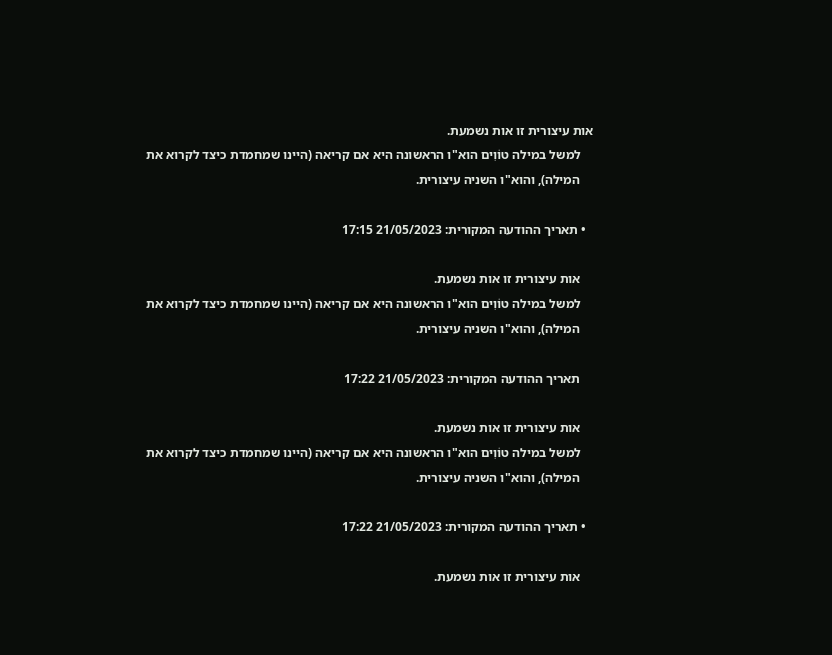אות עיצורית זו אות נשמעת.
    למשל במילה טוֹוִים הוא"ו הראשונה היא אם קריאה (היינו שמחמדת כיצד לקרוא את
    המילה), והוא"ו השניה עיצורית.

  • תאריך ההודעה המקורית: 21/05/2023 17:15

    אות עיצורית זו אות נשמעת.
    למשל במילה טוֹוִים הוא"ו הראשונה היא אם קריאה (היינו שמחמדת כיצד לקרוא את
    המילה), והוא"ו השניה עיצורית.

    תאריך ההודעה המקורית: 21/05/2023 17:22

    אות עיצורית זו אות נשמעת.
    למשל במילה טוֹוִים הוא"ו הראשונה היא אם קריאה (היינו שמחמדת כיצד לקרוא את
    המילה), והוא"ו השניה עיצורית.

  • תאריך ההודעה המקורית: 21/05/2023 17:22

    אות עיצורית זו אות נשמעת.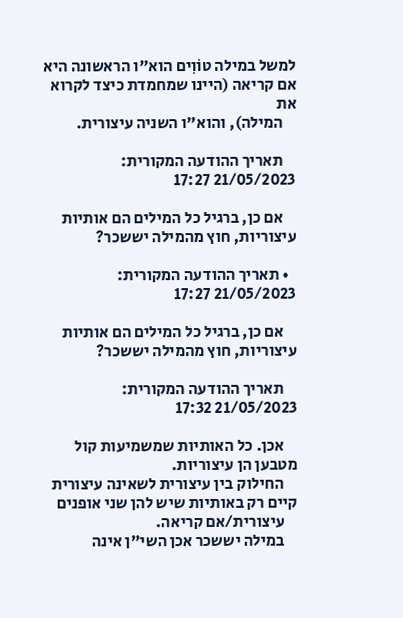למשל במילה טוֹוִים הוא"ו הראשונה היא אם קריאה (היינו שמחמדת כיצד לקרוא את
    המילה), והוא"ו השניה עיצורית.

    תאריך ההודעה המקורית: 21/05/2023 17:27

    אם כן, ברגיל כל המילים הם אותיות עיצוריות, חוץ מהמילה יששכר?

  • תאריך ההודעה המקורית: 21/05/2023 17:27

    אם כן, ברגיל כל המילים הם אותיות עיצוריות, חוץ מהמילה יששכר?

    תאריך ההודעה המקורית: 21/05/2023 17:32

    אכן. כל האותיות שמשמיעות קול מטבען הן עיצוריות.
    החילוק בין עיצורית לשאינה עיצורית קיים רק באותיות שיש להן שני אופנים
    עיצורית/אם קריאה.
    במילה יששכר אכן השי"ן אינה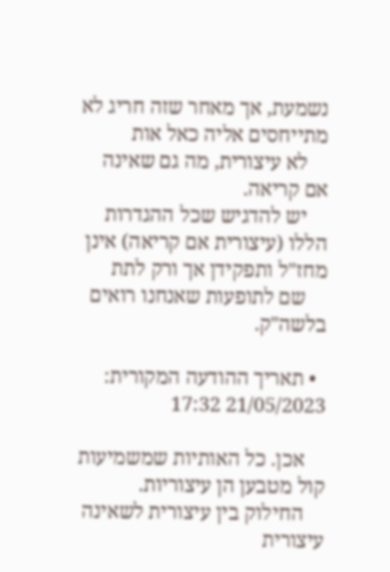נשמעת, אך מאחר שזה חריג לא מתייחסים אליה כאל אות
    לא עיצורית, מה גם שאינה אם קריאה.
    יש להדגיש שכל ההגדרות הללו (עיצורית אם קריאה) אינן מחז"ל ותפקידן אך ורק לתת
    שם לתופעות שאנחנו רואים בלשה"ק.

  • תאריך ההודעה המקורית: 21/05/2023 17:32

    אכן. כל האותיות שמשמיעות קול מטבען הן עיצוריות.
    החילוק בין עיצורית לשאינה עיצורית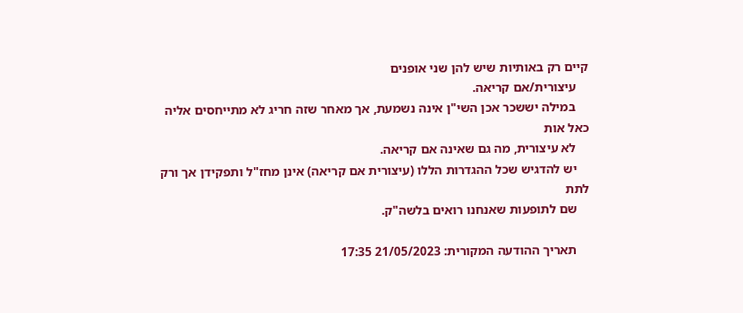קיים רק באותיות שיש להן שני אופנים
    עיצורית/אם קריאה.
    במילה יששכר אכן השי"ן אינה נשמעת, אך מאחר שזה חריג לא מתייחסים אליה כאל אות
    לא עיצורית, מה גם שאינה אם קריאה.
    יש להדגיש שכל ההגדרות הללו (עיצורית אם קריאה) אינן מחז"ל ותפקידן אך ורק לתת
    שם לתופעות שאנחנו רואים בלשה"ק.

    תאריך ההודעה המקורית: 21/05/2023 17:35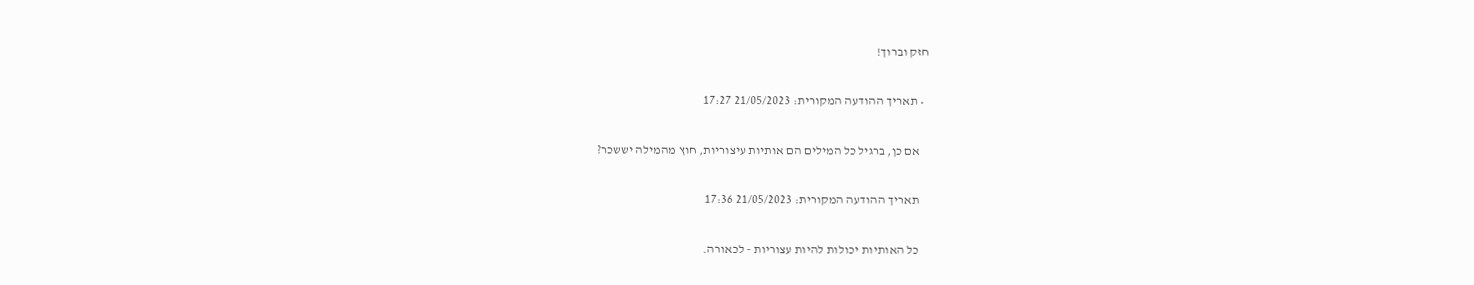חזק וברוך!

  • תאריך ההודעה המקורית: 21/05/2023 17:27

    אם כן, ברגיל כל המילים הם אותיות עיצוריות, חוץ מהמילה יששכר?

    תאריך ההודעה המקורית: 21/05/2023 17:36

    כל האותיות יכולות להיות עצוריות - לכאורה.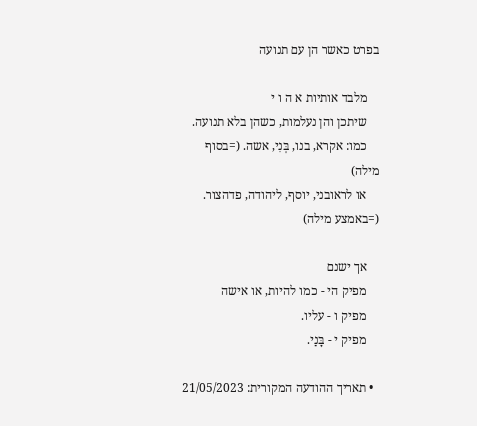בפרט כאשר הן עם תנועה

    מלבד אותיות א ה ו י
    שיתכן והן נעלמות, כשהן בלא תנועה.
    כמו: אקרא, בנו, בְּנִי, אשה. (=בסוף מילה)
    או לראובני, יוסף, ליהודה, פדהצור. (=באמצע מילה)

    אך ישנם
    מפיק הי - כמו להיות, או אישה
    מפיק ו - עליו.
    מפיק י - בָּנַי.

  • תאריך ההודעה המקורית: 21/05/2023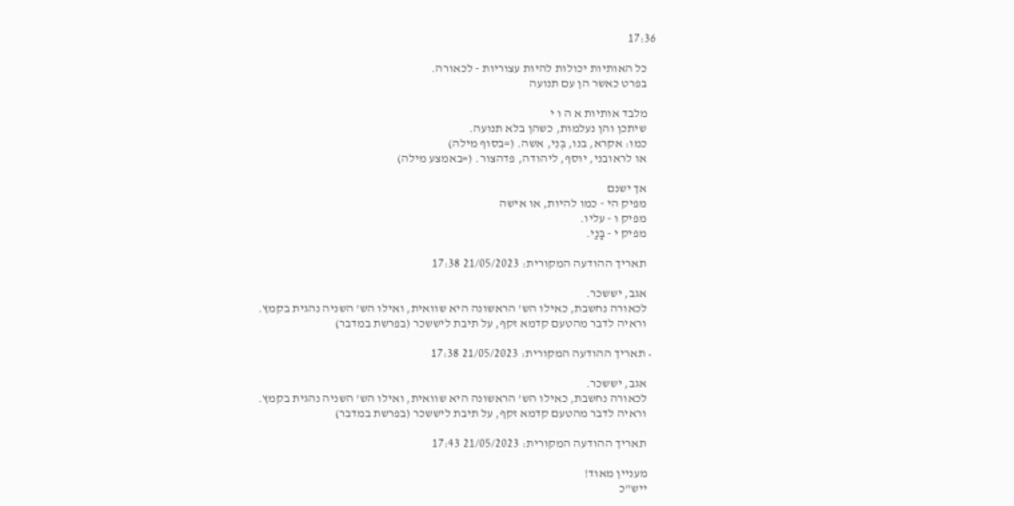17:36

    כל האותיות יכולות להיות עצוריות - לכאורה.
    בפרט כאשר הן עם תנועה

    מלבד אותיות א ה ו י
    שיתכן והן נעלמות, כשהן בלא תנועה.
    כמו: אקרא, בנו, בְּנִי, אשה. (=בסוף מילה)
    או לראובני, יוסף, ליהודה, פדהצור. (=באמצע מילה)

    אך ישנם
    מפיק הי - כמו להיות, או אישה
    מפיק ו - עליו.
    מפיק י - בָּנַי.

    תאריך ההודעה המקורית: 21/05/2023 17:38

    אגב, יששכר.
    לכאורה נחשבת, כאילו הש' הראשונה היא שוואית, ואילו הש' השניה נהגית בקמץ.
    וראיה לדבר מהטעם קדמא זקף, על תיבת ליששכר (בפרשת במדבר)

  • תאריך ההודעה המקורית: 21/05/2023 17:38

    אגב, יששכר.
    לכאורה נחשבת, כאילו הש' הראשונה היא שוואית, ואילו הש' השניה נהגית בקמץ.
    וראיה לדבר מהטעם קדמא זקף, על תיבת ליששכר (בפרשת במדבר)

    תאריך ההודעה המקורית: 21/05/2023 17:43

    מעניין מאוד!
    ייש"כ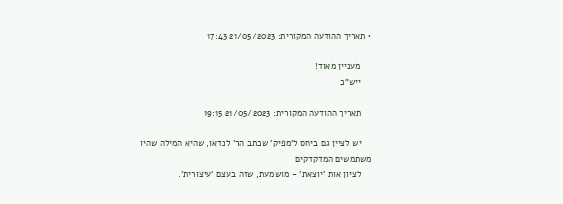• תאריך ההודעה המקורית: 21/05/2023 17:43

    מעניין מאוד!
    ייש"כ

    תאריך ההודעה המקורית: 21/05/2023 19:15

    יש לציין גם ביחס ל'מפיק' שכתב הר' לנדאו, שהיא המילה שהיו משתמשים המדקדקים
    לציון אות 'יוצאת' - מושמעת, שזה בעצם 'עיצורית'.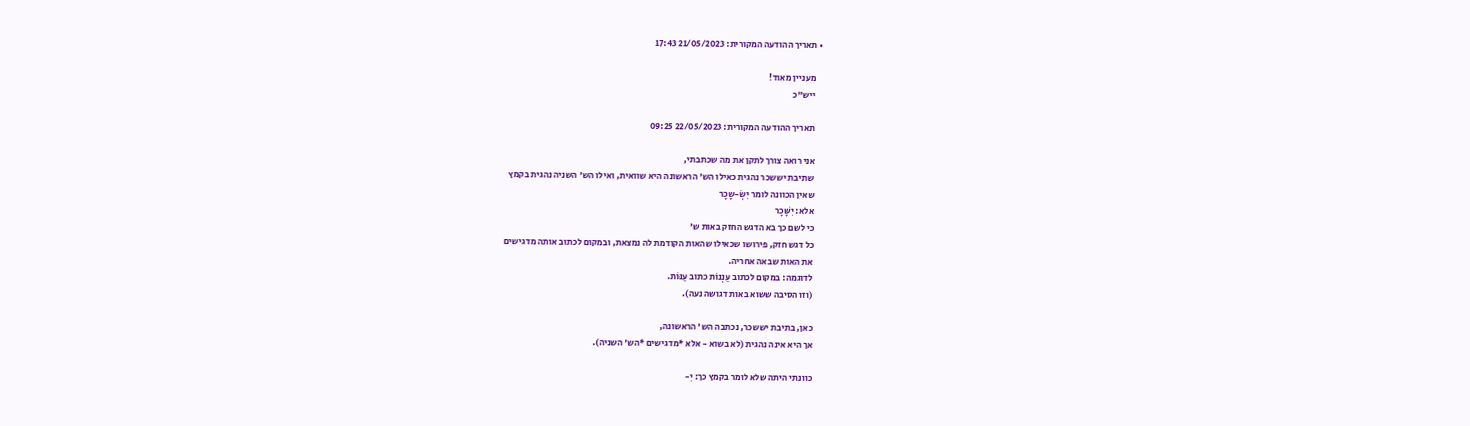• תאריך ההודעה המקורית: 21/05/2023 17:43

    מעניין מאוד!
    ייש"כ

    תאריך ההודעה המקורית: 22/05/2023 09:25

    אני רואה צורך לתקן את מה שכתבתי,
    שתיבת יששכר נהגית כאילו הש' הראשונה היא שוואית, ואילו הש' השניה נהגית בקמץ
    שאין הכוונה לומר יִשְׂ-שָכָר
    אלא: יִשָּׁכָר
    כי לשם כך בא הדגש החזק באות ש'
    כל דגש חזק, פירושו שכאילו שהאות הקודמת לה נמצאת, ובמקום לכתוב אותה מדגישים
    את האות שבאה אחריה.
    לדוגמה: במקום לכתוב עַנְנוֹת כתוב עַנּוֹת.
    (וזו הסיבה ששוא באות דגושה נעה).

    כאן, בתיבת יששכר, נכתבה הש' הראשונה,
    אך היא אינה נהגית (לא בשוא - אלא *מדגישים *הש' השניה).

    כוונתי היתה שלא לומר בקמץ כך: יִ-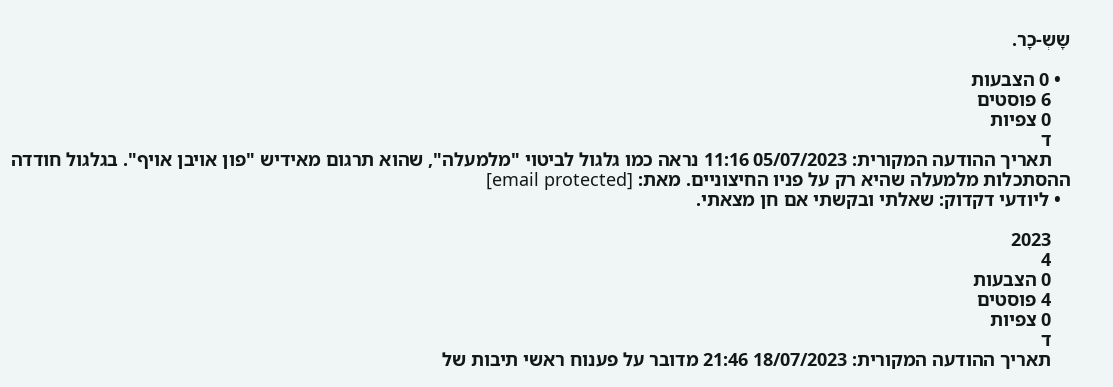שָשְ-כָר.

  • 0 הצבעות
    6 פוסטים
    0 צפיות
    ד
    תאריך ההודעה המקורית: 05/07/2023 11:16 נראה כמו גלגול לביטוי "מלמעלה", שהוא תרגום מאידיש "פון אויבן אויף". בגלגול חודדה ההסתכלות מלמעלה שהיא רק על פניו החיצוניים. מאת: [email protected]
  • ליודעי דקדוק: שאלתי ובקשתי אם חן מצאתי.

    2023
    4
    0 הצבעות
    4 פוסטים
    0 צפיות
    ד
    תאריך ההודעה המקורית: 18/07/2023 21:46 מדובר על פענוח ראשי תיבות של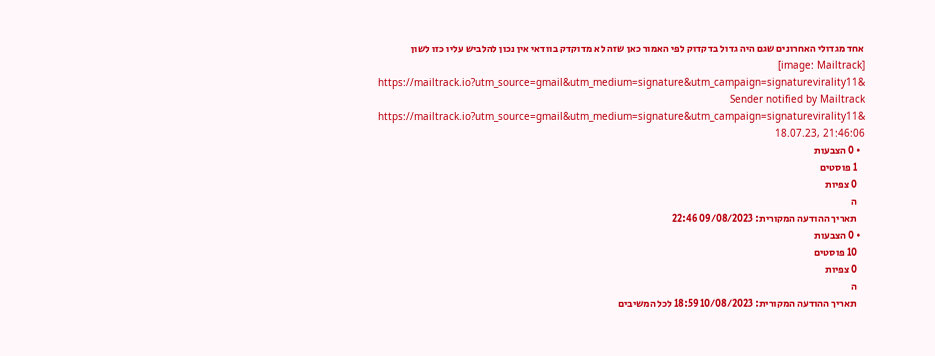אחד מגדולי האחרונים שגם היה גדול בדקדוק לפי האמור כאן שזה לא מדוקדק בוודאי אין נכון להלביש עליו כזו לשון [image: Mailtrack] https://mailtrack.io?utm_source=gmail&utm_medium=signature&utm_campaign=signaturevirality11& Sender notified by Mailtrack https://mailtrack.io?utm_source=gmail&utm_medium=signature&utm_campaign=signaturevirality11& 18.07.23, 21:46:06
  • 0 הצבעות
    1 פוסטים
    0 צפיות
    ה
    תאריך ההודעה המקורית: 09/08/2023 22:46
  • 0 הצבעות
    10 פוסטים
    0 צפיות
    ה
    תאריך ההודעה המקורית: 10/08/2023 18:59 לכל המשיבים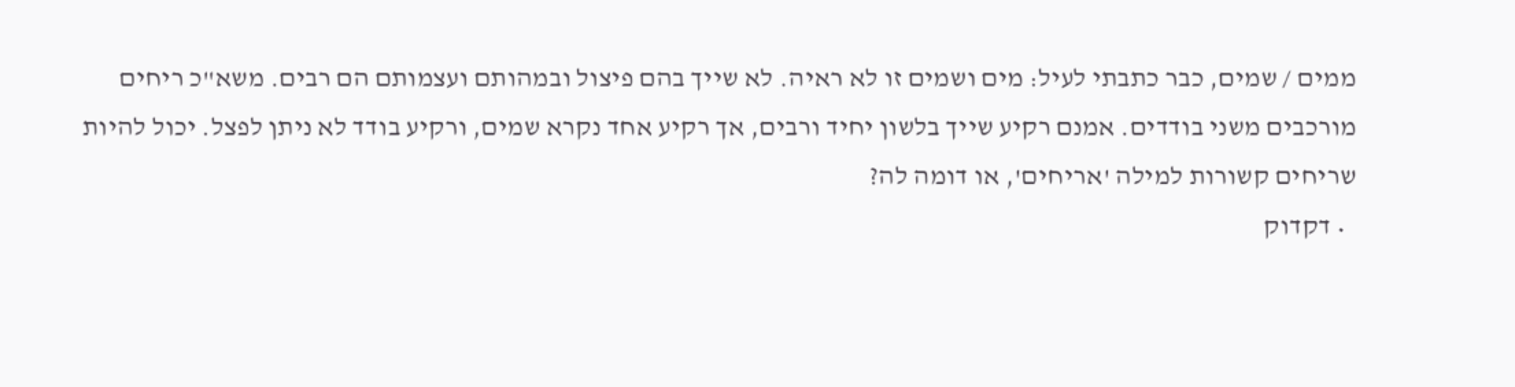ממים / שמים, כבר כתבתי לעיל: מים ושמים זו לא ראיה. לא שייך בהם פיצול ובמהותם ועצמותם הם רבים. משא"כ ריחים מורכבים משני בודדים. אמנם רקיע שייך בלשון יחיד ורבים, אך רקיע אחד נקרא שמים, ורקיע בודד לא ניתן לפצל. יכול להיות שריחים קשורות למילה 'אריחים', או דומה לה?
  • דקדוק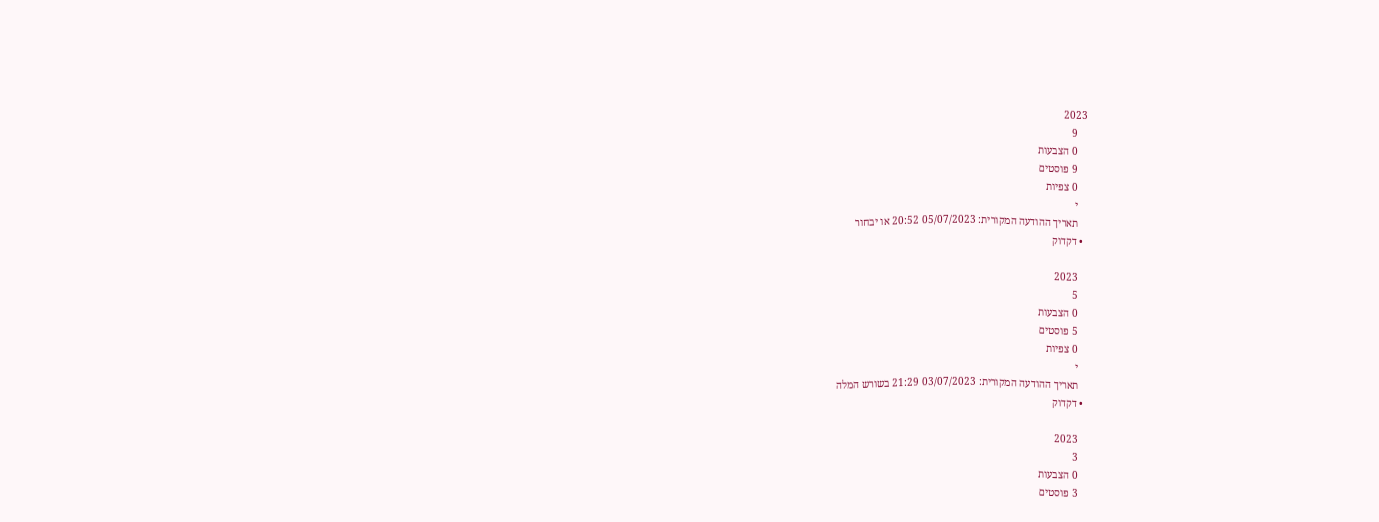2023
    9
    0 הצבעות
    9 פוסטים
    0 צפיות
    י
    תאריך ההודעה המקורית: 05/07/2023 20:52 או יבחור
  • דקדוק

    2023
    5
    0 הצבעות
    5 פוסטים
    0 צפיות
    י
    תאריך ההודעה המקורית: 03/07/2023 21:29 בשורש המלה
  • דקדוק

    2023
    3
    0 הצבעות
    3 פוסטים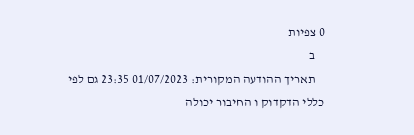0 צפיות
    ב
    תאריך ההודעה המקורית: 01/07/2023 23:35 גם לפי כללי הדקדוק ו החיבור יכולה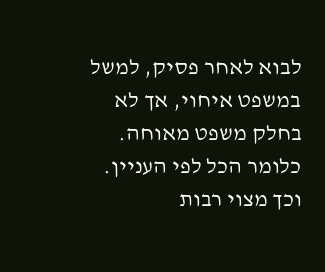לבוא לאחר פסיק, למשל במשפט איחוי, אך לא בחלק משפט מאוחה. כלומר הכל לפי העניין. וכך מצוי רבות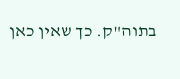בתוה"ק. כך שאין כאן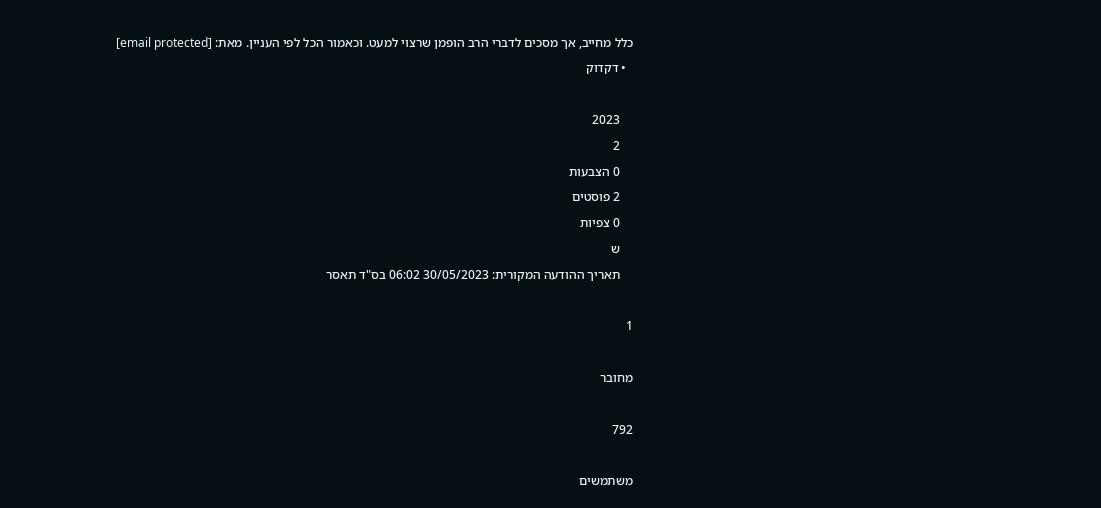כלל מחייב, אך מסכים לדברי הרב הופמן שרצוי למעט. וכאמור הכל לפי העניין. מאת: [email protected]
  • דקדוק

    2023
    2
    0 הצבעות
    2 פוסטים
    0 צפיות
    ש
    תאריך ההודעה המקורית: 30/05/2023 06:02 בס"ד תאסר

1

מחובר

792

משתמשים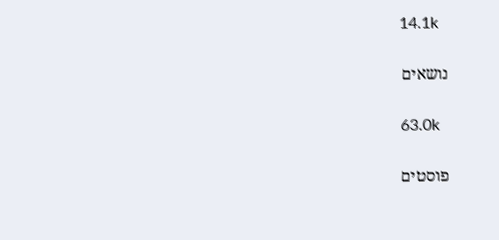14.1k

נושאים

63.0k

פוסטים